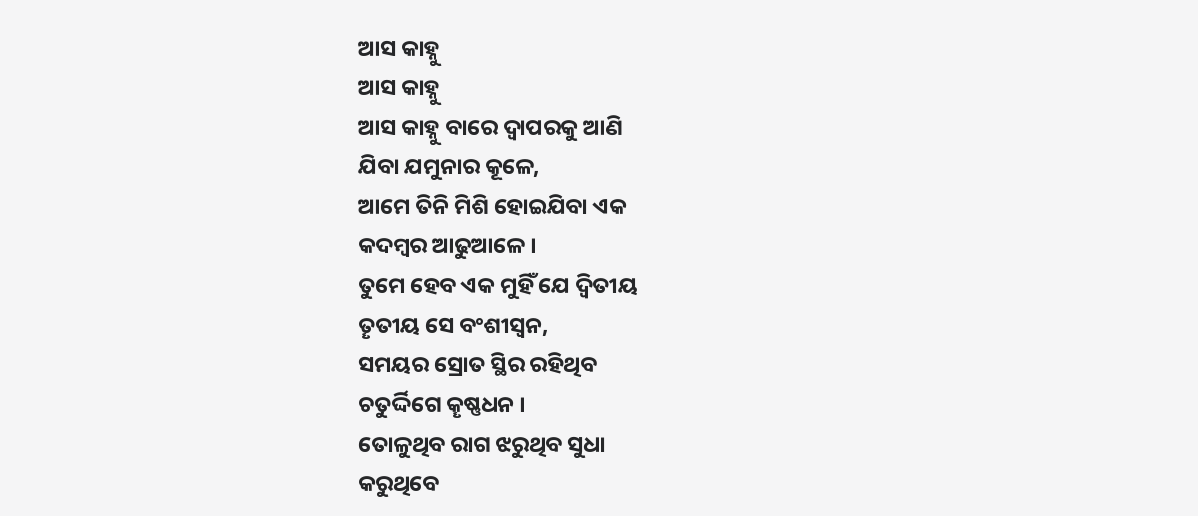ଆସ କାହ୍ନୁ
ଆସ କାହ୍ନୁ
ଆସ କାହ୍ନୁ ବାରେ ଦ୍ଵାପରକୁ ଆଣି
ଯିବା ଯମୁନାର କୂଳେ,
ଆମେ ତିନି ମିଶି ହୋଇଯିବା ଏକ
କଦମ୍ବର ଆଢୁଆଳେ ।
ତୁମେ ହେବ ଏକ ମୁହିଁ ଯେ ଦ୍ଵିତୀୟ
ତୄତୀୟ ସେ ବଂଶୀସ୍ଵନ,
ସମୟର ସ୍ରୋତ ସ୍ଥିର ରହିଥିବ
ଚତୁର୍ଦ୍ଦିଗେ କୄଷ୍ଣଧନ ।
ତୋଳୁଥିବ ରାଗ ଝରୁଥିବ ସୁଧା
କରୁଥିବେ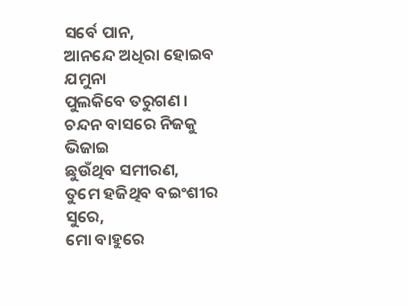ସର୍ବେ ପାନ,
ଆନନ୍ଦେ ଅଧିରା ହୋଇବ ଯମୁନା
ପୁଲକିବେ ତରୁଗଣ ।
ଚନ୍ଦନ ବାସରେ ନିଜକୁ ଭିଜାଇ
ଛୁଉଁଥିବ ସମୀରଣ,
ତୁମେ ହଜିଥିବ ବଇଂଶୀର ସୁରେ,
ମୋ ବାହୁରେ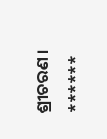ଶ୍ରୀଚରଣ ।
******